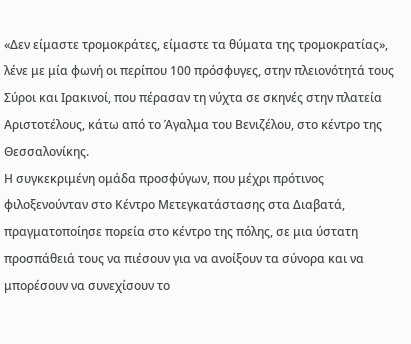«Δεν είμαστε τρομοκράτες, είμαστε τα θύματα της τρομοκρατίας», λένε με μία φωνή οι περίπου 100 πρόσφυγες, στην πλειονότητά τους Σύροι και Ιρακινοί, που πέρασαν τη νύχτα σε σκηνές στην πλατεία Αριστοτέλους, κάτω από το Άγαλμα του Βενιζέλου, στο κέντρο της Θεσσαλονίκης.
Η συγκεκριμένη ομάδα προσφύγων, που μέχρι πρότινος φιλοξενούνταν στο Κέντρο Μετεγκατάστασης στα Διαβατά, πραγματοποίησε πορεία στο κέντρο της πόλης, σε μια ύστατη προσπάθειά τους να πιέσουν για να ανοίξουν τα σύνορα και να μπορέσουν να συνεχίσουν το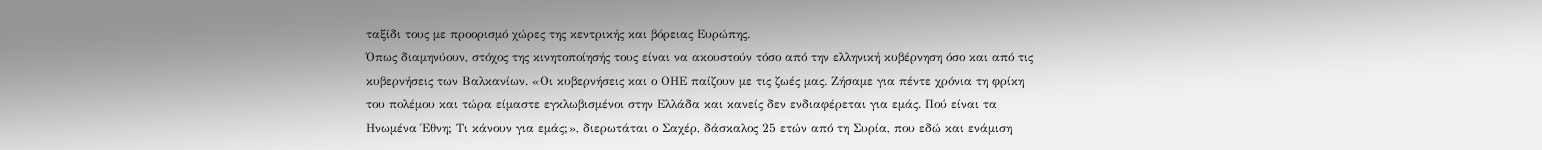ταξίδι τους με προορισμό χώρες της κεντρικής και βόρειας Ευρώπης.
Όπως διαμηνύουν, στόχος της κινητοποίησής τους είναι να ακουστούν τόσο από την ελληνική κυβέρνηση όσο και από τις κυβερνήσεις των Βαλκανίων. «Οι κυβερνήσεις και ο ΟΗΕ παίζουν με τις ζωές μας. Ζήσαμε για πέντε χρόνια τη φρίκη του πολέμου και τώρα είμαστε εγκλωβισμένοι στην Ελλάδα και κανείς δεν ενδιαφέρεται για εμάς. Πού είναι τα Ηνωμένα Έθνη; Τι κάνουν για εμάς;», διερωτάται ο Σαχέρ, δάσκαλος 25 ετών από τη Συρία, που εδώ και ενάμιση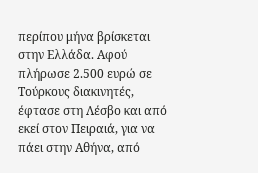περίπου μήνα βρίσκεται στην Ελλάδα. Αφού πλήρωσε 2.500 ευρώ σε Τούρκους διακινητές, έφτασε στη Λέσβο και από εκεί στον Πειραιά, για να πάει στην Αθήνα, από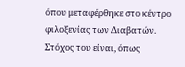όπου μεταφέρθηκε στο κέντρο φιλοξενίας των Διαβατών.
Στόχος του είναι, όπως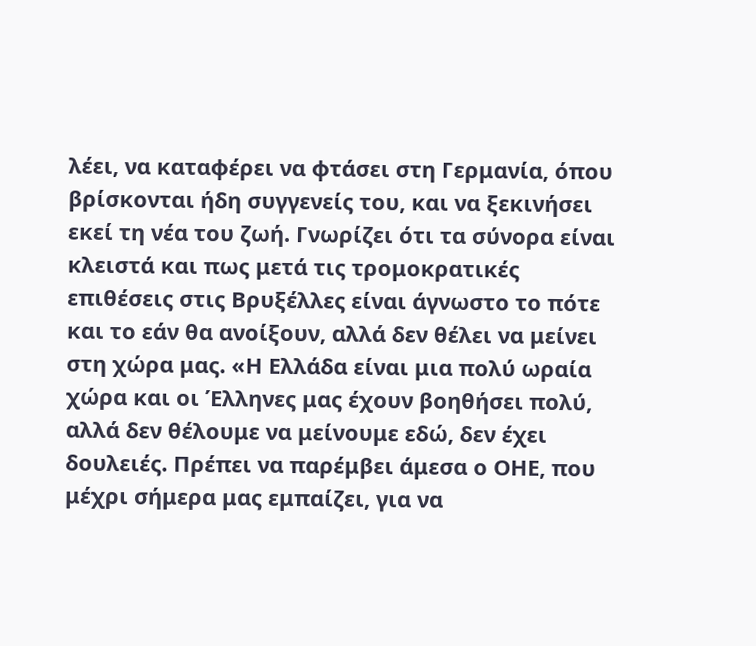λέει, να καταφέρει να φτάσει στη Γερμανία, όπου βρίσκονται ήδη συγγενείς του, και να ξεκινήσει εκεί τη νέα του ζωή. Γνωρίζει ότι τα σύνορα είναι κλειστά και πως μετά τις τρομοκρατικές επιθέσεις στις Βρυξέλλες είναι άγνωστο το πότε και το εάν θα ανοίξουν, αλλά δεν θέλει να μείνει στη χώρα μας. «Η Ελλάδα είναι μια πολύ ωραία χώρα και οι Έλληνες μας έχουν βοηθήσει πολύ, αλλά δεν θέλουμε να μείνουμε εδώ, δεν έχει δουλειές. Πρέπει να παρέμβει άμεσα ο ΟΗΕ, που μέχρι σήμερα μας εμπαίζει, για να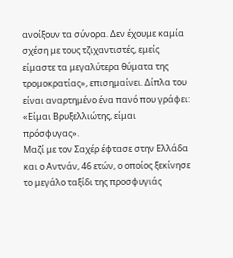ανοίξουν τα σύνορα. Δεν έχουμε καμία σχέση με τους τζιχαντιστές, εμείς είμαστε τα μεγαλύτερα θύματα της τρομοκρατίας», επισημαίνει. Δίπλα του είναι αναρτημένο ένα πανό που γράφει: «Είμαι Βρυξελλιώτης, είμαι πρόσφυγας».
Μαζί με τον Σαχέρ έφτασε στην Ελλάδα και ο Αντνάν, 46 ετών, ο οποίος ξεκίνησε το μεγάλο ταξίδι της προσφυγιάς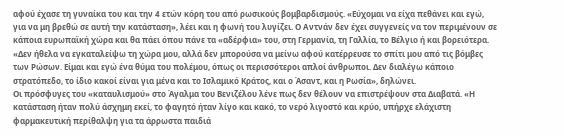αφού έχασε τη γυναίκα του και την 4 ετών κόρη του από ρωσικούς βομβαρδισμούς. «Εύχομαι να είχα πεθάνει και εγώ, για να μη βρεθώ σε αυτή την κατάσταση», λέει και η φωνή του λυγίζει. Ο Αντνάν δεν έχει συγγενείς να τον περιμένουν σε κάποια ευρωπαϊκή χώρα και θα πάει όπου πάνε τα «αδέρφια» του, στη Γερμανία, τη Γαλλία, το Βέλγιο ή και βορειότερα. «Δεν ήθελα να εγκαταλείψω τη χώρα μου, αλλά δεν μπορούσα να μείνω αφού κατέρρευσε το σπίτι μου από τις βόμβες των Ρώσων. Είμαι και εγώ ένα θύμα του πολέμου, όπως οι περισσότεροι απλοί άνθρωποι. Δεν διαλέγω κάποιο στρατόπεδο, το ίδιο κακοί είναι για μένα και το Ισλαμικό Κράτος, και ο Άσαντ, και η Ρωσία», δηλώνει.
Οι πρόσφυγες του «καταυλισμού» στο Άγαλμα του Βενιζέλου λένε πως δεν θέλουν να επιστρέψουν στα Διαβατά. «Η κατάσταση ήταν πολύ άσχημη εκεί, το φαγητό ήταν λίγο και κακό, το νερό λιγοστό και κρύο, υπήρχε ελάχιστη φαρμακευτική περίθαλψη για τα άρρωστα παιδιά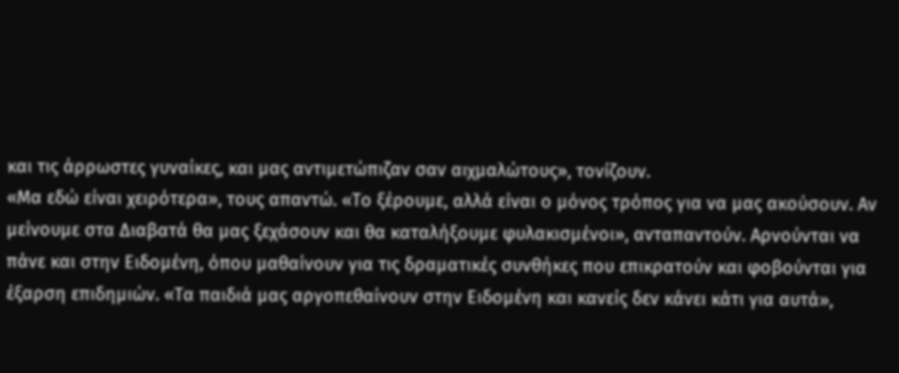και τις άρρωστες γυναίκες, και μας αντιμετώπιζαν σαν αιχμαλώτους», τονίζουν.
«Μα εδώ είναι χειρότερα», τους απαντώ. «Το ξέρουμε, αλλά είναι ο μόνος τρόπος για να μας ακούσουν. Αν μείνουμε στα Διαβατά θα μας ξεχάσουν και θα καταλήξουμε φυλακισμένοι», ανταπαντούν. Αρνούνται να πάνε και στην Ειδομένη, όπου μαθαίνουν για τις δραματικές συνθήκες που επικρατούν και φοβούνται για έξαρση επιδημιών. «Τα παιδιά μας αργοπεθαίνουν στην Ειδομένη και κανείς δεν κάνει κάτι για αυτά»,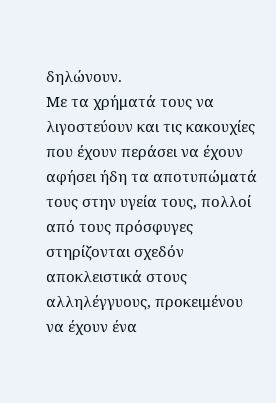δηλώνουν.
Με τα χρήματά τους να λιγοστεύουν και τις κακουχίες που έχουν περάσει να έχουν αφήσει ήδη τα αποτυπώματά τους στην υγεία τους, πολλοί από τους πρόσφυγες στηρίζονται σχεδόν αποκλειστικά στους αλληλέγγυους, προκειμένου να έχουν ένα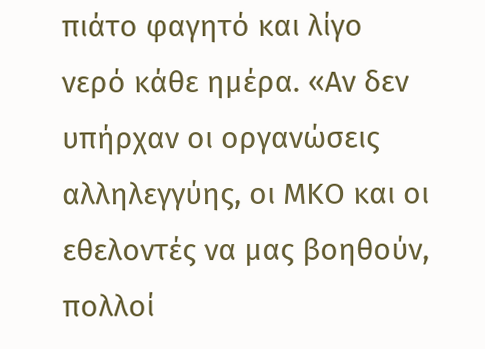πιάτο φαγητό και λίγο νερό κάθε ημέρα. «Αν δεν υπήρχαν οι οργανώσεις αλληλεγγύης, οι ΜΚΟ και οι εθελοντές να μας βοηθούν, πολλοί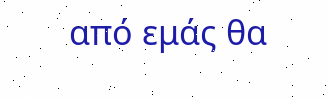από εμάς θα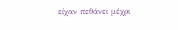είχαν πεθάνει μέχρι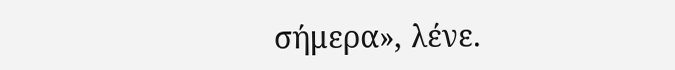σήμερα», λένε.